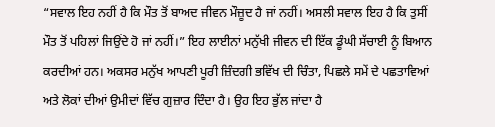“ਸਵਾਲ ਇਹ ਨਹੀਂ ਹੈ ਕਿ ਮੌਤ ਤੋਂ ਬਾਅਦ ਜੀਵਨ ਮੌਜ਼ੂਦ ਹੈ ਜਾਂ ਨਹੀਂ। ਅਸਲੀ ਸਵਾਲ ਇਹ ਹੈ ਕਿ ਤੁਸੀਂ ਮੌਤ ਤੋਂ ਪਹਿਲਾਂ ਜਿਉਂਦੇ ਹੋ ਜਾਂ ਨਹੀਂ।” ਇਹ ਲਾਈਨਾਂ ਮਨੁੱਖੀ ਜੀਵਨ ਦੀ ਇੱਕ ਡੂੰਘੀ ਸੱਚਾਈ ਨੂੰ ਬਿਆਨ ਕਰਦੀਆਂ ਹਨ। ਅਕਸਰ ਮਨੁੱਖ ਆਪਣੀ ਪੂਰੀ ਜ਼ਿੰਦਗੀ ਭਵਿੱਖ ਦੀ ਚਿੰਤਾ, ਪਿਛਲੇ ਸਮੇਂ ਦੇ ਪਛਤਾਵਿਆਂ ਅਤੇ ਲੋਕਾਂ ਦੀਆਂ ਉਮੀਦਾਂ ਵਿੱਚ ਗੁਜ਼ਾਰ ਦਿੰਦਾ ਹੈ। ਉਹ ਇਹ ਭੁੱਲ ਜਾਂਦਾ ਹੈ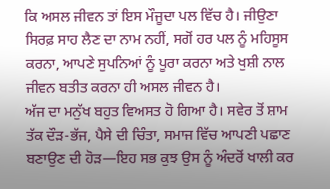ਕਿ ਅਸਲ ਜੀਵਨ ਤਾਂ ਇਸ ਮੌਜੂਦਾ ਪਲ ਵਿੱਚ ਹੈ। ਜੀਉਣਾ ਸਿਰਫ਼ ਸਾਹ ਲੈਣ ਦਾ ਨਾਮ ਨਹੀਂ, ਸਗੋਂ ਹਰ ਪਲ ਨੂੰ ਮਹਿਸੂਸ ਕਰਨਾ, ਆਪਣੇ ਸੁਪਨਿਆਂ ਨੂੰ ਪੂਰਾ ਕਰਨਾ ਅਤੇ ਖੁਸ਼ੀ ਨਾਲ ਜੀਵਨ ਬਤੀਤ ਕਰਨਾ ਹੀ ਅਸਲ ਜੀਵਨ ਹੈ।
ਅੱਜ ਦਾ ਮਨੁੱਖ ਬਹੁਤ ਵਿਅਸਤ ਹੋ ਗਿਆ ਹੈ। ਸਵੇਰ ਤੋਂ ਸ਼ਾਮ ਤੱਕ ਦੌੜ-ਭੱਜ, ਪੈਸੇ ਦੀ ਚਿੰਤਾ, ਸਮਾਜ ਵਿੱਚ ਆਪਣੀ ਪਛਾਣ ਬਣਾਉਣ ਦੀ ਹੋੜ—ਇਹ ਸਭ ਕੁਝ ਉਸ ਨੂੰ ਅੰਦਰੋਂ ਖਾਲੀ ਕਰ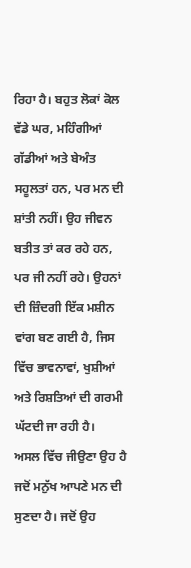ਰਿਹਾ ਹੈ। ਬਹੁਤ ਲੋਕਾਂ ਕੋਲ ਵੱਡੇ ਘਰ, ਮਹਿੰਗੀਆਂ ਗੱਡੀਆਂ ਅਤੇ ਬੇਅੰਤ ਸਹੂਲਤਾਂ ਹਨ, ਪਰ ਮਨ ਦੀ ਸ਼ਾਂਤੀ ਨਹੀਂ। ਉਹ ਜੀਵਨ ਬਤੀਤ ਤਾਂ ਕਰ ਰਹੇ ਹਨ, ਪਰ ਜੀ ਨਹੀਂ ਰਹੇ। ਉਹਨਾਂ ਦੀ ਜ਼ਿੰਦਗੀ ਇੱਕ ਮਸ਼ੀਨ ਵਾਂਗ ਬਣ ਗਈ ਹੈ, ਜਿਸ ਵਿੱਚ ਭਾਵਨਾਵਾਂ, ਖੁਸ਼ੀਆਂ ਅਤੇ ਰਿਸ਼ਤਿਆਂ ਦੀ ਗਰਮੀ ਘੱਟਦੀ ਜਾ ਰਹੀ ਹੈ।
ਅਸਲ ਵਿੱਚ ਜੀਉਣਾ ਉਹ ਹੈ ਜਦੋਂ ਮਨੁੱਖ ਆਪਣੇ ਮਨ ਦੀ ਸੁਣਦਾ ਹੈ। ਜਦੋਂ ਉਹ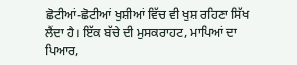ਛੋਟੀਆਂ-ਛੋਟੀਆਂ ਖੁਸ਼ੀਆਂ ਵਿੱਚ ਵੀ ਖੁਸ਼ ਰਹਿਣਾ ਸਿੱਖ ਲੈਂਦਾ ਹੈ। ਇੱਕ ਬੱਚੇ ਦੀ ਮੁਸਕਰਾਹਟ, ਮਾਪਿਆਂ ਦਾ ਪਿਆਰ,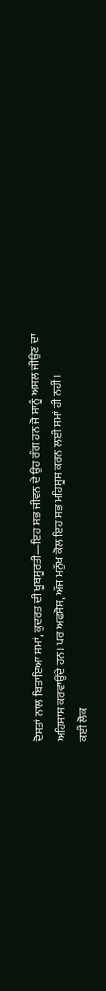ਦੋਸਤਾਂ ਨਾਲ ਬਿਤਾਇਆ ਸਮਾਂ, ਕੁਦਰਤ ਦੀ ਖੂਬਸੂਰਤੀ—ਇਹ ਸਭ ਜੀਵਨ ਦੇ ਉਹ ਰੰਗ ਹਨ ਜੋ ਸਾਨੂੰ ਅਸਲ ਜੀਉਣ ਦਾ ਅਹਿਸਾਸ ਕਰਵਾਉਂਦੇ ਹਨ। ਪਰ ਅਫਸੋਸ, ਅੱਜ ਮਨੁੱਖ ਕੋਲ ਇਹ ਸਭ ਮਹਿਸੂਸ ਕਰਨ ਲਈ ਸਮਾਂ ਹੀ ਨਹੀਂ।
ਕਈ ਲੋਕ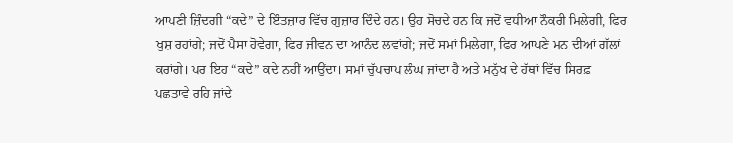ਆਪਣੀ ਜ਼ਿੰਦਗੀ “ਕਦੇ” ਦੇ ਇੰਤਜ਼ਾਰ ਵਿੱਚ ਗੁਜ਼ਾਰ ਦਿੰਦੇ ਹਨ। ਉਹ ਸੋਚਦੇ ਹਨ ਕਿ ਜਦੋਂ ਵਧੀਆ ਨੌਕਰੀ ਮਿਲੇਗੀ, ਫਿਰ ਖੁਸ਼ ਰਹਾਂਗੇ; ਜਦੋਂ ਪੈਸਾ ਹੋਵੇਗਾ, ਫਿਰ ਜੀਵਨ ਦਾ ਆਨੰਦ ਲਵਾਂਗੇ; ਜਦੋਂ ਸਮਾਂ ਮਿਲੇਗਾ, ਫਿਰ ਆਪਣੇ ਮਨ ਦੀਆਂ ਗੱਲਾਂ ਕਰਾਂਗੇ। ਪਰ ਇਹ “ਕਦੇ” ਕਦੇ ਨਹੀਂ ਆਉਂਦਾ। ਸਮਾਂ ਚੁੱਪਚਾਪ ਲੰਘ ਜਾਂਦਾ ਹੈ ਅਤੇ ਮਨੁੱਖ ਦੇ ਹੱਥਾਂ ਵਿੱਚ ਸਿਰਫ਼ ਪਛਤਾਵੇ ਰਹਿ ਜਾਂਦੇ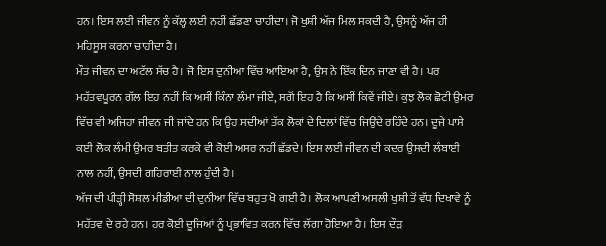ਹਨ। ਇਸ ਲਈ ਜੀਵਨ ਨੂੰ ਕੱਲ੍ਹ ਲਈ ਨਹੀਂ ਛੱਡਣਾ ਚਾਹੀਦਾ। ਜੋ ਖੁਸ਼ੀ ਅੱਜ ਮਿਲ ਸਕਦੀ ਹੈ, ਉਸਨੂੰ ਅੱਜ ਹੀ ਮਹਿਸੂਸ ਕਰਨਾ ਚਾਹੀਦਾ ਹੈ।
ਮੌਤ ਜੀਵਨ ਦਾ ਅਟੱਲ ਸੱਚ ਹੈ। ਜੋ ਇਸ ਦੁਨੀਆ ਵਿੱਚ ਆਇਆ ਹੈ, ਉਸ ਨੇ ਇੱਕ ਦਿਨ ਜਾਣਾ ਵੀ ਹੈ। ਪਰ ਮਹੱਤਵਪੂਰਨ ਗੱਲ ਇਹ ਨਹੀਂ ਕਿ ਅਸੀਂ ਕਿੰਨਾ ਲੰਮਾ ਜੀਏ, ਸਗੋਂ ਇਹ ਹੈ ਕਿ ਅਸੀਂ ਕਿਵੇਂ ਜੀਏ। ਕੁਝ ਲੋਕ ਛੋਟੀ ਉਮਰ ਵਿੱਚ ਵੀ ਅਜਿਹਾ ਜੀਵਨ ਜੀ ਜਾਂਦੇ ਹਨ ਕਿ ਉਹ ਸਦੀਆਂ ਤੱਕ ਲੋਕਾਂ ਦੇ ਦਿਲਾਂ ਵਿੱਚ ਜਿਉਂਦੇ ਰਹਿੰਦੇ ਹਨ। ਦੂਜੇ ਪਾਸੇ ਕਈ ਲੋਕ ਲੰਮੀ ਉਮਰ ਬਤੀਤ ਕਰਕੇ ਵੀ ਕੋਈ ਅਸਰ ਨਹੀਂ ਛੱਡਦੇ। ਇਸ ਲਈ ਜੀਵਨ ਦੀ ਕਦਰ ਉਸਦੀ ਲੰਬਾਈ ਨਾਲ ਨਹੀਂ, ਉਸਦੀ ਗਹਿਰਾਈ ਨਾਲ ਹੁੰਦੀ ਹੈ।
ਅੱਜ ਦੀ ਪੀੜ੍ਹੀ ਸੋਸ਼ਲ ਮੀਡੀਆ ਦੀ ਦੁਨੀਆ ਵਿੱਚ ਬਹੁਤ ਖੋ ਗਈ ਹੈ। ਲੋਕ ਆਪਣੀ ਅਸਲੀ ਖੁਸ਼ੀ ਤੋਂ ਵੱਧ ਦਿਖਾਵੇ ਨੂੰ ਮਹੱਤਵ ਦੇ ਰਹੇ ਹਨ। ਹਰ ਕੋਈ ਦੂਜਿਆਂ ਨੂੰ ਪ੍ਰਭਾਵਿਤ ਕਰਨ ਵਿੱਚ ਲੱਗਾ ਹੋਇਆ ਹੈ। ਇਸ ਦੌੜ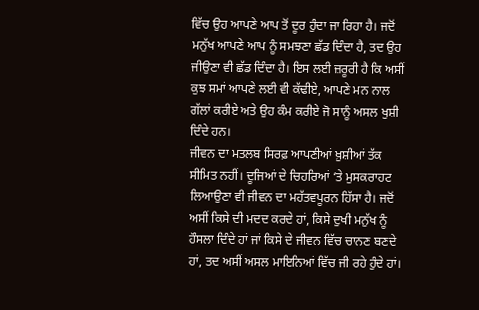ਵਿੱਚ ਉਹ ਆਪਣੇ ਆਪ ਤੋਂ ਦੂਰ ਹੁੰਦਾ ਜਾ ਰਿਹਾ ਹੈ। ਜਦੋਂ ਮਨੁੱਖ ਆਪਣੇ ਆਪ ਨੂੰ ਸਮਝਣਾ ਛੱਡ ਦਿੰਦਾ ਹੈ, ਤਦ ਉਹ ਜੀਉਣਾ ਵੀ ਛੱਡ ਦਿੰਦਾ ਹੈ। ਇਸ ਲਈ ਜ਼ਰੂਰੀ ਹੈ ਕਿ ਅਸੀਂ ਕੁਝ ਸਮਾਂ ਆਪਣੇ ਲਈ ਵੀ ਕੱਢੀਏ, ਆਪਣੇ ਮਨ ਨਾਲ ਗੱਲਾਂ ਕਰੀਏ ਅਤੇ ਉਹ ਕੰਮ ਕਰੀਏ ਜੋ ਸਾਨੂੰ ਅਸਲ ਖੁਸ਼ੀ ਦਿੰਦੇ ਹਨ।
ਜੀਵਨ ਦਾ ਮਤਲਬ ਸਿਰਫ਼ ਆਪਣੀਆਂ ਖ਼ੁਸ਼ੀਆਂ ਤੱਕ ਸੀਮਿਤ ਨਹੀਂ। ਦੂਜਿਆਂ ਦੇ ਚਿਹਰਿਆਂ ‘ਤੇ ਮੁਸਕਰਾਹਟ ਲਿਆਉਣਾ ਵੀ ਜੀਵਨ ਦਾ ਮਹੱਤਵਪੂਰਨ ਹਿੱਸਾ ਹੈ। ਜਦੋਂ ਅਸੀਂ ਕਿਸੇ ਦੀ ਮਦਦ ਕਰਦੇ ਹਾਂ, ਕਿਸੇ ਦੁਖੀ ਮਨੁੱਖ ਨੂੰ ਹੌਸਲਾ ਦਿੰਦੇ ਹਾਂ ਜਾਂ ਕਿਸੇ ਦੇ ਜੀਵਨ ਵਿੱਚ ਚਾਨਣ ਬਣਦੇ ਹਾਂ, ਤਦ ਅਸੀਂ ਅਸਲ ਮਾਇਨਿਆਂ ਵਿੱਚ ਜੀ ਰਹੇ ਹੁੰਦੇ ਹਾਂ।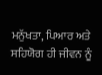ਮਨੁੱਖਤਾ, ਪਿਆਰ ਅਤੇ ਸਹਿਯੋਗ ਹੀ ਜੀਵਨ ਨੂੰ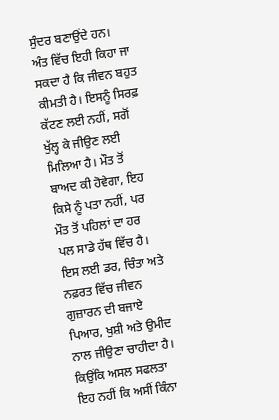ਸੁੰਦਰ ਬਣਾਉਂਦੇ ਹਨ।
ਅੰਤ ਵਿੱਚ ਇਹੀ ਕਿਹਾ ਜਾ ਸਕਦਾ ਹੈ ਕਿ ਜੀਵਨ ਬਹੁਤ ਕੀਮਤੀ ਹੈ। ਇਸਨੂੰ ਸਿਰਫ਼ ਕੱਟਣ ਲਈ ਨਹੀਂ, ਸਗੋਂ ਖੁੱਲ੍ਹ ਕੇ ਜੀਉਣ ਲਈ ਮਿਲਿਆ ਹੈ। ਮੌਤ ਤੋਂ ਬਾਅਦ ਕੀ ਹੋਵੇਗਾ, ਇਹ ਕਿਸੇ ਨੂੰ ਪਤਾ ਨਹੀਂ, ਪਰ ਮੌਤ ਤੋਂ ਪਹਿਲਾਂ ਦਾ ਹਰ ਪਲ ਸਾਡੇ ਹੱਥ ਵਿੱਚ ਹੈ। ਇਸ ਲਈ ਡਰ, ਚਿੰਤਾ ਅਤੇ ਨਫ਼ਰਤ ਵਿੱਚ ਜੀਵਨ ਗੁਜ਼ਾਰਨ ਦੀ ਬਜਾਏ ਪਿਆਰ, ਖੁਸ਼ੀ ਅਤੇ ਉਮੀਦ ਨਾਲ ਜੀਉਣਾ ਚਾਹੀਦਾ ਹੈ। ਕਿਉਂਕਿ ਅਸਲ ਸਫਲਤਾ ਇਹ ਨਹੀਂ ਕਿ ਅਸੀਂ ਕਿੰਨਾ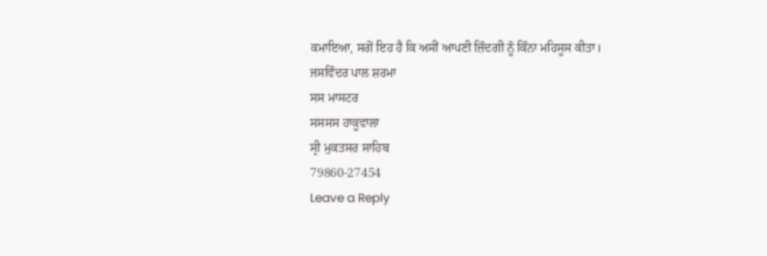ਕਮਾਇਆ, ਸਗੋਂ ਇਹ ਹੈ ਕਿ ਅਸੀਂ ਆਪਣੀ ਜ਼ਿੰਦਗੀ ਨੂੰ ਕਿੰਨਾ ਮਹਿਸੂਸ ਕੀਤਾ।
ਜਸਵਿੰਦਰ ਪਾਲ ਸ਼ਰਮਾ
ਸਸ ਮਾਸਟਰ
ਸਸਸਸ ਹਾਕੂਵਾਲਾ
ਸ੍ਰੀ ਮੁਕਤਸਰ ਸਾਹਿਬ
79860-27454
Leave a Reply